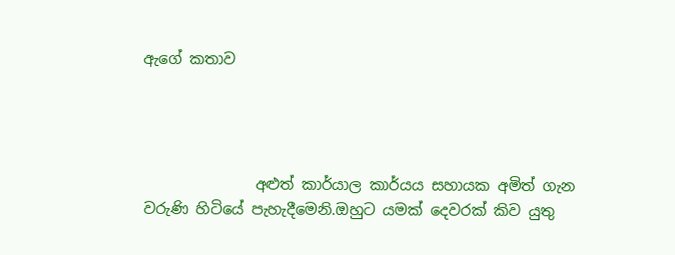ඇගේ කතාව




               අළුත් කාර්යාල කාර්යය සහායක අමිත් ගැන වරුණි හිටියේ පැහැදීමෙනි.ඔහුට යමක් දෙවරක් කිව යුතු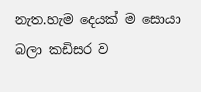නැත.හැම දෙයක් ම සොයා බලා කඩිසර ව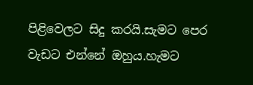පිළිවෙලට සිදු කරයි.සැමට පෙර වැඩට එන්නේ ඔහුය.හැමට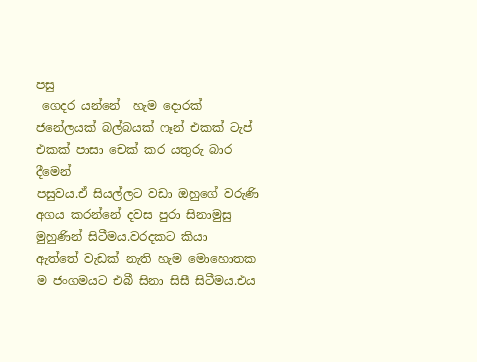පසු
 ගෙදර යන්නේ  හැම දොරක් ජනේලයක් බල්බයක් ෆෑන් එකක් ටැප් එකක් පාසා චෙක් කර යතුරු බාර දීමෙන්
පසුවය.ඒ සියල්ලට වඩා ඔහුගේ වරුණි අගය කරන්නේ දවස පුරා සිනාමුසු මුහුණින් සිටීමය.වරදකට කියා
ඇත්තේ වැඩක් නැති හැම මොහොතක ම ජංගමයට එබී සිනා සිසී සිටීමය.එය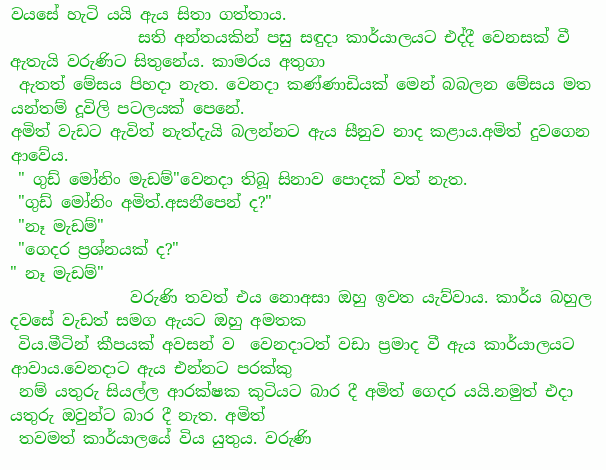වයසේ හැටි යයි ඇය සිතා ගත්තාය.
                සති අන්තයකින් පසු සඳුදා කාර්යාලයට එද්දී වෙනසක් වී ඇතැයි වරුණිට සිතුනේය. කාමරය අතුගා
 ඇතත් මේසය පිහදා නැත. වෙනදා කණ්ණාඩියක් මෙන් බබලන මේසය මත යන්තම් දූවිලි පටලයක් පෙනේ.
අමිත් වැඩට ඇවිත් නැත්දැයි බලන්නට ඇය සීනුව නාද කළාය.අමිත් දුවගෙන ආවේය.
 " ගුඩ් මෝනිං මැඩම්‍"වෙනදා තිබූ සිනාව පොදක් වත් නැත.
 "ගුඩ් මෝනිං අමිත්.අසනීපෙන් ද?"
 "නෑ මැඩම්"
 "ගෙදර ප්‍රශ්නයක් ද?"
" නෑ මැඩම්"
               වරුණි තවත් එය නොඅසා ඔහු ඉවත යැව්වාය. කාර්ය බහුල දවසේ වැඩත් සමග ඇයට ඔහු අමතක
 විය.මීටින් කීපයක් අවසන් ව  වෙනදාටත් වඩා ප්‍රමාද වී ඇය කාර්යාලයට ආවාය.වෙනදාට ඇය එන්නට පරක්කු
 නම් යතුරු සියල්ල ආරක්ෂක කුටියට බාර දී අමිත් ගෙදර යයි.නමුත් එදා යතුරු ඔවුන්ට බාර දී නැත. අමිත්
 තවමත් කාර්යාලයේ විය යුතුය. වරුණි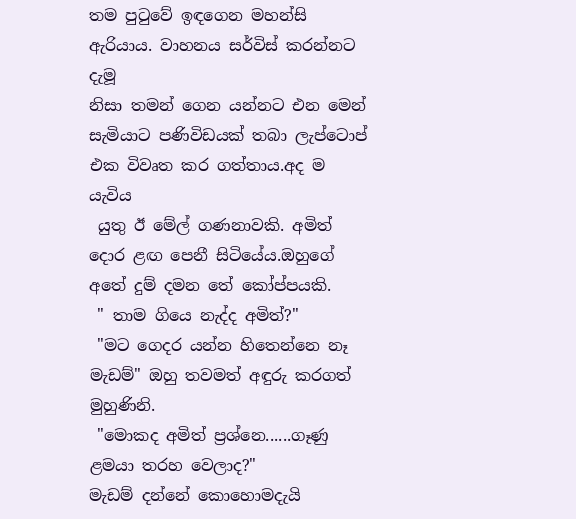තම පුටුවේ ඉඳගෙන මහන්සි ඇරියාය. වාහනය සර්විස් කරන්නට දැමූ
නිසා තමන් ගෙන යන්නට එන මෙන් සැමියාට පණිවිඩයක් තබා ලැප්ටොප් එක විවෘත කර ගත්තාය.අද ම යැවිය
 යුතු ඊ මේල් ගණනාවකි. අමිත් දොර ළඟ පෙනී සිටියේය.ඔහුගේ අතේ දුම් දමන තේ කෝප්පයකි.
 " තාම ගියෙ නැද්ද අමිත්?"
 "මට ගෙදර යන්න හිතෙන්නෙ නෑ මැඩම්‍" ඔහු තවමත් අඳුරු කරගත් මුහුණිනි.
 "මොකද අමිත් ප්‍රශ්නෙ......ගෑණු ළමයා තරහ වෙලාද?"
මැඩම් දන්නේ කොහොමදැයි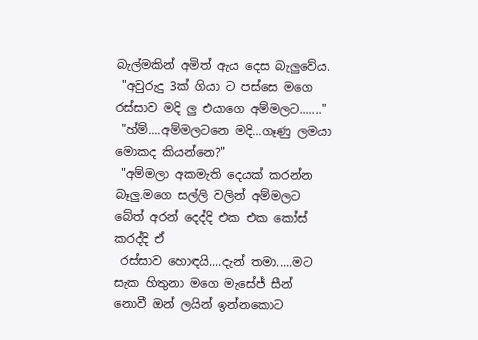බැල්මකින් අමිත් ඇය දෙස බැලුවේය.
 "අවුරුදු 3ක් ගියා ට පස්සෙ මගෙ රස්සාව මදි ලු එයාගෙ අම්මලට......."
 "හ්ම්....අම්මලටනෙ මදි...ගෑණු ලමයා මොකද කියන්නෙ?"
 "අම්මලා අකමැති දෙයක් කරන්න බෑලු.මගෙ සල්ලි වලින් අම්මලට බේත් අරන් දෙද්දි එක එක කෝස් කරද්දි ඒ
 රස්සාව හොඳයි....දැන් තමා.....මට සැක හිතුනා මගෙ මැසේජ් සීන් නොවී ඔන් ලයින් ඉන්නකොට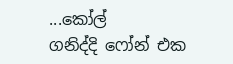...කෝල්
ගනිද්දි ෆෝන්‍ එක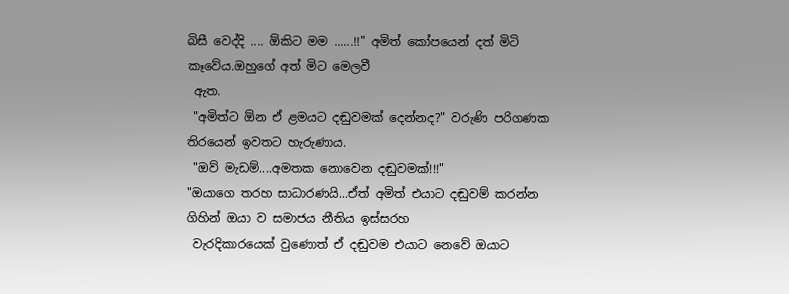බිසී වෙද්දි .... ඕකිට මම ......!!" අමිත් කෝපයෙන් දත් මිටි කෑවේය.ඔහුගේ අත්‍ මිට මෙලවී
 ඇත.
 "අමිත්ට ඕන ඒ ළමයට දඬුවමක් දෙන්නද?" වරුණි පරිගණක තිරයෙන් ඉවතට හැරුණාය.
 "ඔව් මැඩම්....අමතක නොවෙන දඬුවමක්!!!"
"ඔයාගෙ තරහ සාධාරණයි...ඒත් අමිත්‍ එයාට දඬුවම් කරන්න ගිහින් ඔයා ව සමාජය නීතිය ඉස්සරහ
 වැරදිකාරයෙක් වුණොත් ඒ දඬුවම එයාට නෙවේ ඔයාට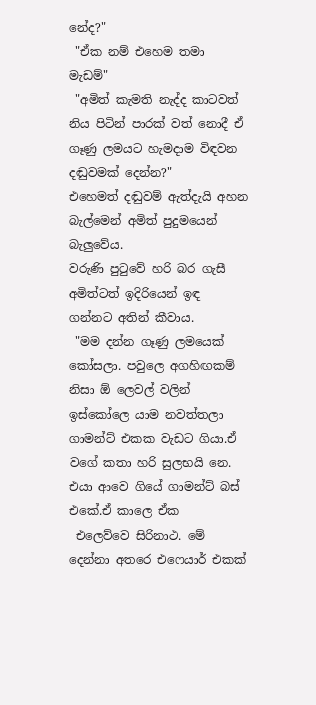නේද?"
 "ඒක නම් එහෙම තමා මැඩම්"
 "අමිත් කැමති නැද්ද කාටවත් නිය පිටින් පාරක් වත් නොදී ඒ ගෑණු ලමයට හැමදාම විඳවන දඬුවමක් දෙන්න?"
එහෙමත් දඬුවම් ඇත්දැයි අහන බැල්මෙන් අමිත් පුදුමයෙන් බැලුවේය.
වරුණි පුටුවේ හරි බර ගැසී අමිත්ටත් ඉදිරියෙන් ඉඳ ගන්නට අතින් කීවාය.
 "මම දන්න ගෑණු ලමයෙක් කෝසලා. පවුලෙ අගහිඟකම් නිසා ඕ ලෙවල් වලින් ඉස්කෝලෙ යාම නවත්තලා
ගාමන්ට් එකක වැඩට ගියා.ඒ වගේ කතා හරි සුලභයි නෙ. එයා ආවෙ ගියේ ගාමන්ට් බස් එකේ.ඒ කාලෙ ඒක
 එලෙව්වෙ සිරිනාථ. මේ දෙන්නා අතරෙ එෆෙයාර් එකක්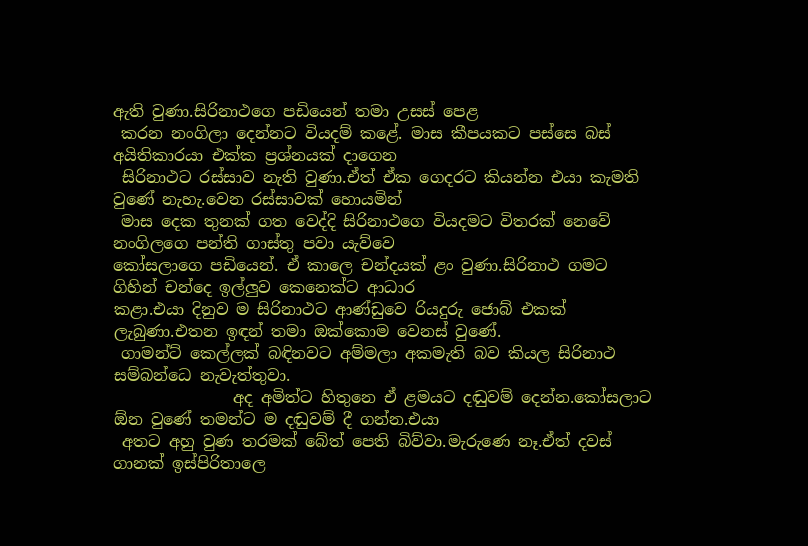ඇති වුණා.සිරිනාථගෙ පඩියෙන් තමා උසස් පෙළ
 කරන නංගිලා දෙන්නට වියදම් කළේ. මාස කීපයකට පස්සෙ බස් අයිතිකාරයා එක්ක ප්‍රශ්නයක් දාගෙන
 සිරිනාථට රස්සාව නැති වුණා.ඒත් ඒක ගෙදරට කියන්න එයා කැමති වුණේ නැහැ.වෙන රස්සාවක් හොයමින්
 මාස දෙක තුනක් ගත වෙද්දි සිරිනාථගෙ වියදමට විතරක් නෙවේ නංගිලගෙ පන්ති ගාස්තු පවා යැව්වෙ
කෝසලාගෙ පඩියෙන්. ඒ කාලෙ චන්දයක් ළං වුණා.සිරිනාථ ගමට ගිහින් චන්දෙ ඉල්ලුව කෙනෙක්ට ආධාර
කළා.එයා දිනුව ම සිරිනාථට ආණ්ඩුවෙ රියදුරු ජොබ් එකක් ලැබුණා.එතන ඉඳන් තමා ඔක්කොම වෙනස් වුණේ.
 ගාමන්ට් කෙල්ලක් බඳිනවට අම්මලා අකමැති බව කියල සිරිනාථ සම්බන්ධෙ නැවැත්තුවා.
               අද අමිත්ට හිතුනෙ ඒ ළමයට දඬුවම් දෙන්න.කෝසලාට ඕන වුණේ තමන්ට ම දඬුවම් දී ගන්න.එයා
 අතට අහු වුණ තරමක් බේත් පෙති බිව්වා.මැරුණෙ නෑ.ඒත් දවස් ගානක් ඉස්පිරිතාලෙ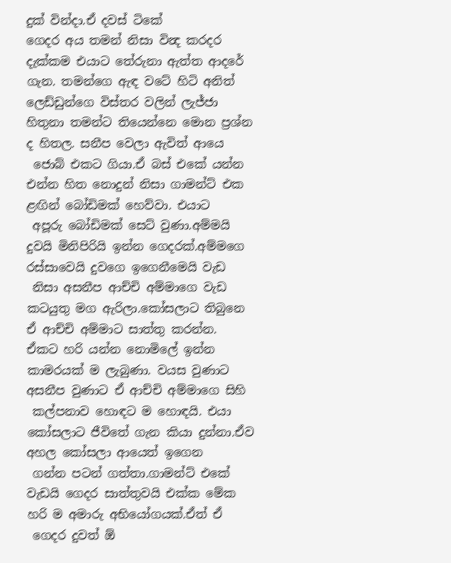දුක් වින්දා.ඒ දවස් ටිකේ
ගෙදර අය තමන් නිසා වින්‍ද කරදර දැක්කම එයාට තේරුනා ඇත්ත ආදරේ ගැන. තමන්ගෙ ඇඳ වටේ හිටි අනිත්
ලෙඩ්ඩුන්ගෙ විස්තර වලින් ලැජ්ජා හිතුනා තමන්ට තියෙන්නෙ මොන ප්‍රශ්න ද හිතල. සනීප වෙලා ඇවිත් ආයෙ
 ජොබ් එකට ගියා.ඒ බස් එකේ යන්න එන්න හිත නොදුන් නිසා ගාමන්ට් එක ළඟින් බෝඩිමක් හෙව්වා. එයාට
 අපූරු බෝඩිමක් සෙට් වුණා.අම්මයි දුවයි මිනිපිරියි ඉන්න ගෙදරක්.අම්මගෙ රස්සාවෙයි දුවගෙ ඉගෙනීමෙයි වැඩ
 නිසා අසනීප ආච්චි අම්මාගෙ වැඩ කටයුතු මග ඇරිලා.කෝසලාට තිබුනෙ ඒ ආච්චි අම්මාට සාත්තු කරන්න.
ඒකට හරි යන්න නොමිලේ ඉන්න කාමරයක් ම ලැබුණා. වයස වුණාට අසනීප වුණාට ඒ ආච්චි අම්මාගෙ සිහි
 කල්පනාව හොඳට ම හොඳයි. එයා කෝසලාට ජීවිතේ ගැන කියා දුන්නා.ඒව අහල කෝසලා ආයෙත් ඉගෙන
 ගන්න පටන් ගත්තා.ගාමන්ට් එකේ වැඩයි ගෙදර සාත්තුවයි එක්ක මේක හරි ම අමාරු අභියෝගයක්.ඒත් ඒ
 ගෙදර දුවත් ඕ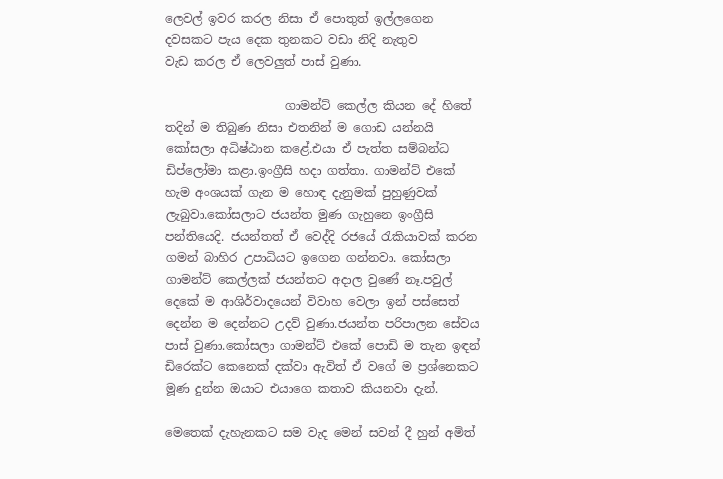ලෙවල් ඉවර කරල නිසා ඒ පොතුත් ඉල්ලගෙන දවසකට පැය දෙක තුනකට වඩා නිදි නැතුව
වැඩ කරල ඒ ලෙවලුත් පාස් වුණා.

                    ගාමන්ට් කෙල්ල කියන දේ හිතේ තදින් ම තිබුණ නිසා එතනින් ම ගොඩ යන්නයි කෝසලා අධිෂ්ඨාන කළේ.එයා ඒ පැත්ත සම්බන්ධ ඩිප්ලෝමා කළා.ඉංග්‍රීසි හදා ගත්තා. ගාමන්ට් එකේ හැම අංශයක් ගැන ම හොඳ දැනුමක් පුහුණුවක් ලැබුවා.කෝසලාට ජයන්ත මුණ ගැහුනෙ ඉංග්‍රීසි පන්තියෙදි. ජයන්තත් ඒ වෙද්දි රජයේ රැකියාවක් කරන ගමන් බාහිර උපාධියට ඉගෙන ගන්නවා. කෝසලා ගාමන්ට් කෙල්ලක් ජයන්තට අදාල වුණේ නෑ.පවුල් දෙකේ ම ආශිර්වාදයෙන් විවාහ වෙලා ඉන් පස්සෙත් දෙන්න ම දෙන්නට උදව් වුණා.ජයන්ත පරිපාලන සේවය පාස් වුණා.කෝසලා ගාමන්ට් එකේ පොඩි ම තැන ඉඳන් ඩිරෙක්ට කෙනෙක් දක්වා ඇවිත් ඒ වගේ ම ප්‍රශ්නෙකට මූණ දුන්න ඔයාට එයාගෙ කතාව කියනවා දැන්.

මෙතෙක් දැහැනකට සම වැද මෙන් සවන් දී හුන් අමිත්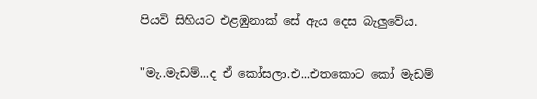පියවි සිහියට එළඹුනාක් සේ ඇය දෙස බැලුවේය.

"මැ..මැඩම්...ද ඒ කෝසලා.එ...එතකොට කෝ මැඩම්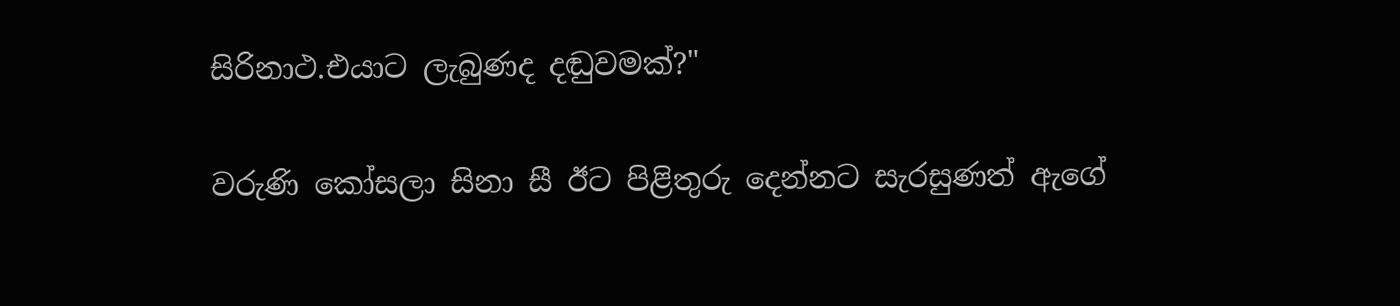සිරිනාථ.එයාට ලැබුණද දඬුවමක්?"

වරුණි කෝසලා සිනා සී ඊට පිළිතුරු දෙන්නට සැරසුණත් ඇගේ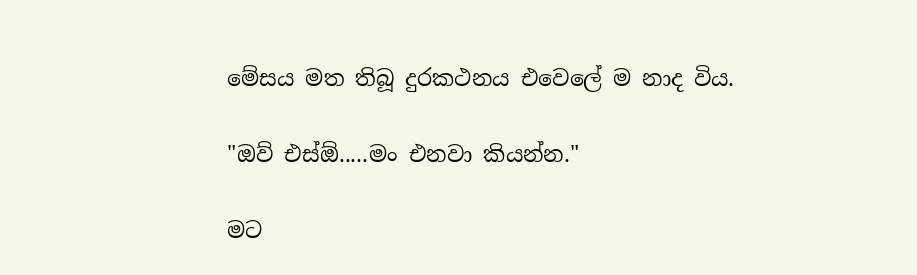මේසය මත තිබූ දුරකථනය එවෙලේ ම නාද විය.

"ඔව් එස්ඕ.....මං එනවා කියන්න."

මට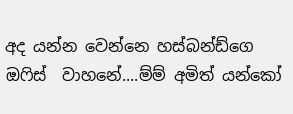අද යන්න වෙන්නෙ හස්බන්ඩ්ගෙ ඔෆිස්  වාහනේ....ම්ම් අමිත් යන්කෝ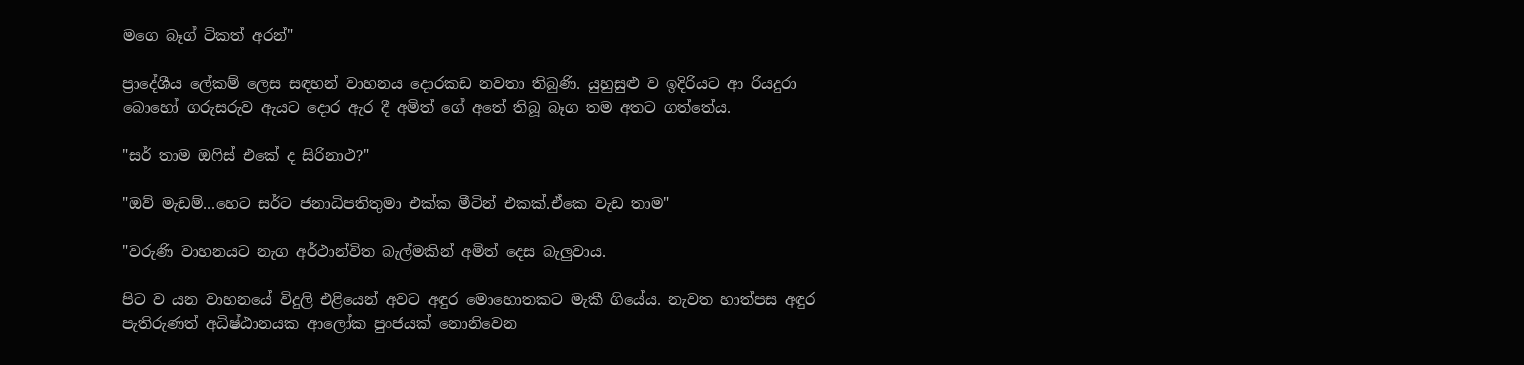මගෙ බෑග් ටිකත් අරන්"

ප්‍රාදේශීය ලේකම් ලෙස සඳහන් වාහනය දොරකඩ නවතා තිබුණි. යුහුසුළු ව ඉදිරියට ආ රියදුරා බොහෝ ගරුසරුව ඇයට දොර ඇර දී අමිත් ගේ අතේ තිබූ බෑග තම අතට ගත්තේය.

"සර් තාම ඔෆිස් එකේ ද සිරිනාථ?"

"ඔව් මැඩම්...හෙට සර්ට ජනාධිපතිතුමා එක්ක මීටින් එකක්.ඒකෙ වැඩ තාම"

"වරුණි වාහනයට නැග අර්ථාන්විත බැල්මකින් අමිත්‍ දෙස බැලුවාය.

පිට ව යන වාහනයේ විදුලි එළියෙන් අවට අඳුර මොහොතකට මැකී ගියේය. නැවත හාත්පස අඳුර පැතිරුණත් අධිෂ්ඨානයක ආලෝක පුංජයක් නොනිවෙන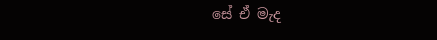සේ ඒ මැද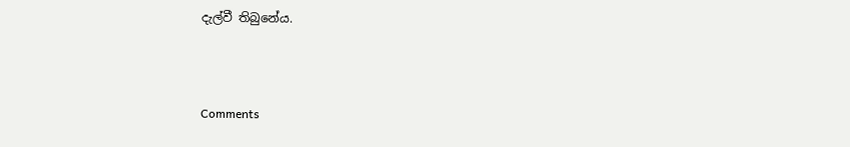දැල්වී තිබුනේය.



Comments